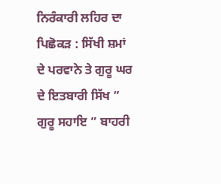ਨਿਰੰਕਾਰੀ ਲਹਿਰ ਦਾ ਪਿਛੋਕੜ : ਸਿੱਖੀ ਸ਼ਮਾਂ ਦੇ ਪਰਵਾਨੇ ਤੇ ਗੁਰੂ ਘਰ ਦੇ ਇਤਬਾਰੀ ਸਿੱਖ ” ਗੁਰੂ ਸਹਾਇ ” ਬਾਹਰੀ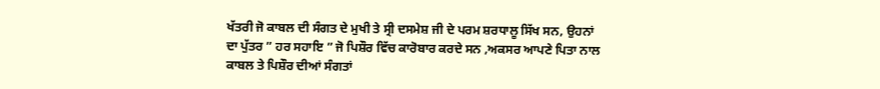ਖੱਤਰੀ ਜੋ ਕਾਬਲ ਦੀ ਸੰਗਤ ਦੇ ਮੁਖੀ ਤੇ ਸ੍ਰੀ ਦਸਮੇਸ਼ ਜੀ ਦੇ ਪਰਮ ਸ਼ਰਧਾਲੂ ਸਿੱਖ ਸਨ, ਉਹਨਾਂ ਦਾ ਪੁੱਤਰ ” ਹਰ ਸਹਾਇ ” ਜੋ ਪਿਸ਼ੌਰ ਵਿੱਚ ਕਾਰੋਬਾਰ ਕਰਦੇ ਸਨ ,ਅਕਸਰ ਆਪਣੇ ਪਿਤਾ ਨਾਲ ਕਾਬਲ ਤੇ ਪਿਸ਼ੌਰ ਦੀਆਂ ਸੰਗਤਾਂ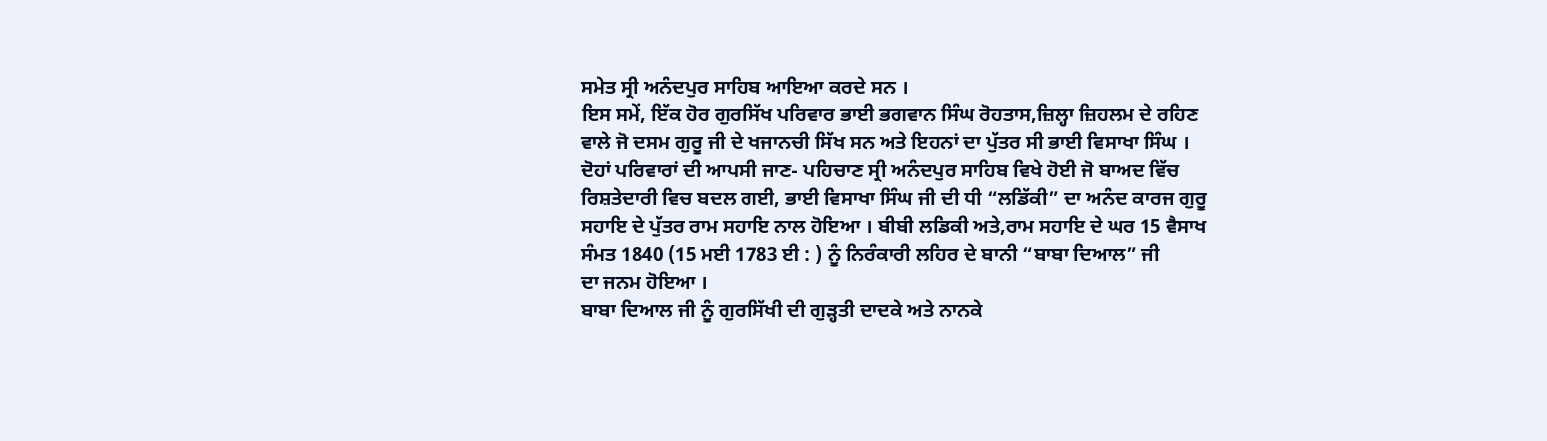ਸਮੇਤ ਸ੍ਰੀ ਅਨੰਦਪੁਰ ਸਾਹਿਬ ਆਇਆ ਕਰਦੇ ਸਨ ।
ਇਸ ਸਮੇਂ, ਇੱਕ ਹੋਰ ਗੁਰਸਿੱਖ ਪਰਿਵਾਰ ਭਾਈ ਭਗਵਾਨ ਸਿੰਘ ਰੋਹਤਾਸ,ਜ਼ਿਲ੍ਹਾ ਜ਼ਿਹਲਮ ਦੇ ਰਹਿਣ ਵਾਲੇ ਜੋ ਦਸਮ ਗੁਰੂ ਜੀ ਦੇ ਖਜਾਨਚੀ ਸਿੱਖ ਸਨ ਅਤੇ ਇਹਨਾਂ ਦਾ ਪੁੱਤਰ ਸੀ ਭਾਈ ਵਿਸਾਖਾ ਸਿੰਘ ।
ਦੋਹਾਂ ਪਰਿਵਾਰਾਂ ਦੀ ਆਪਸੀ ਜਾਣ- ਪਹਿਚਾਣ ਸ੍ਰੀ ਅਨੰਦਪੁਰ ਸਾਹਿਬ ਵਿਖੇ ਹੋਈ ਜੋ ਬਾਅਦ ਵਿੱਚ ਰਿਸ਼ਤੇਦਾਰੀ ਵਿਚ ਬਦਲ ਗਈ, ਭਾਈ ਵਿਸਾਖਾ ਸਿੰਘ ਜੀ ਦੀ ਧੀ “ਲਡਿੱਕੀ” ਦਾ ਅਨੰਦ ਕਾਰਜ ਗੁਰੂ ਸਹਾਇ ਦੇ ਪੁੱਤਰ ਰਾਮ ਸਹਾਇ ਨਾਲ ਹੋਇਆ । ਬੀਬੀ ਲਡਿਕੀ ਅਤੇ,ਰਾਮ ਸਹਾਇ ਦੇ ਘਰ 15 ਵੈਸਾਖ ਸੰਮਤ 1840 (15 ਮਈ 1783 ਈ : ) ਨੂੰ ਨਿਰੰਕਾਰੀ ਲਹਿਰ ਦੇ ਬਾਨੀ “ਬਾਬਾ ਦਿਆਲ” ਜੀ
ਦਾ ਜਨਮ ਹੋਇਆ ।
ਬਾਬਾ ਦਿਆਲ ਜੀ ਨੂੰ ਗੁਰਸਿੱਖੀ ਦੀ ਗੁੜ੍ਹਤੀ ਦਾਦਕੇ ਅਤੇ ਨਾਨਕੇ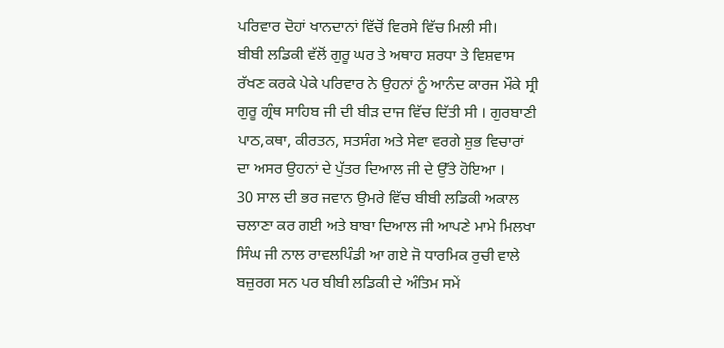ਪਰਿਵਾਰ ਦੋਹਾਂ ਖਾਨਦਾਨਾਂ ਵਿੱਚੋਂ ਵਿਰਸੇ ਵਿੱਚ ਮਿਲੀ ਸੀ।
ਬੀਬੀ ਲਡਿਕੀ ਵੱਲੋਂ ਗੁਰੂ ਘਰ ਤੇ ਅਥਾਹ ਸ਼ਰਧਾ ਤੇ ਵਿਸ਼ਵਾਸ ਰੱਖਣ ਕਰਕੇ ਪੇਕੇ ਪਰਿਵਾਰ ਨੇ ਉਹਨਾਂ ਨੂੰ ਆਨੰਦ ਕਾਰਜ ਮੌਕੇ ਸ੍ਰੀ ਗੁਰੂ ਗ੍ਰੰਥ ਸਾਹਿਬ ਜੀ ਦੀ ਬੀੜ ਦਾਜ ਵਿੱਚ ਦਿੱਤੀ ਸੀ । ਗੁਰਬਾਣੀ ਪਾਠ,ਕਥਾ, ਕੀਰਤਨ, ਸਤਸੰਗ ਅਤੇ ਸੇਵਾ ਵਰਗੇ ਸ਼ੁਭ ਵਿਚਾਰਾਂ ਦਾ ਅਸਰ ਉਹਨਾਂ ਦੇ ਪੁੱਤਰ ਦਿਆਲ ਜੀ ਦੇ ਉੱਤੇ ਹੋਇਆ ।
30 ਸਾਲ ਦੀ ਭਰ ਜਵਾਨ ਉਮਰੇ ਵਿੱਚ ਬੀਬੀ ਲਡਿਕੀ ਅਕਾਲ ਚਲਾਣਾ ਕਰ ਗਈ ਅਤੇ ਬਾਬਾ ਦਿਆਲ ਜੀ ਆਪਣੇ ਮਾਮੇ ਮਿਲਖਾ ਸਿੰਘ ਜੀ ਨਾਲ ਰਾਵਲਪਿੰਡੀ ਆ ਗਏ ਜੋ ਧਾਰਮਿਕ ਰੁਚੀ ਵਾਲੇ ਬਜ਼ੁਰਗ ਸਨ ਪਰ ਬੀਬੀ ਲਡਿਕੀ ਦੇ ਅੰਤਿਮ ਸਮੇਂ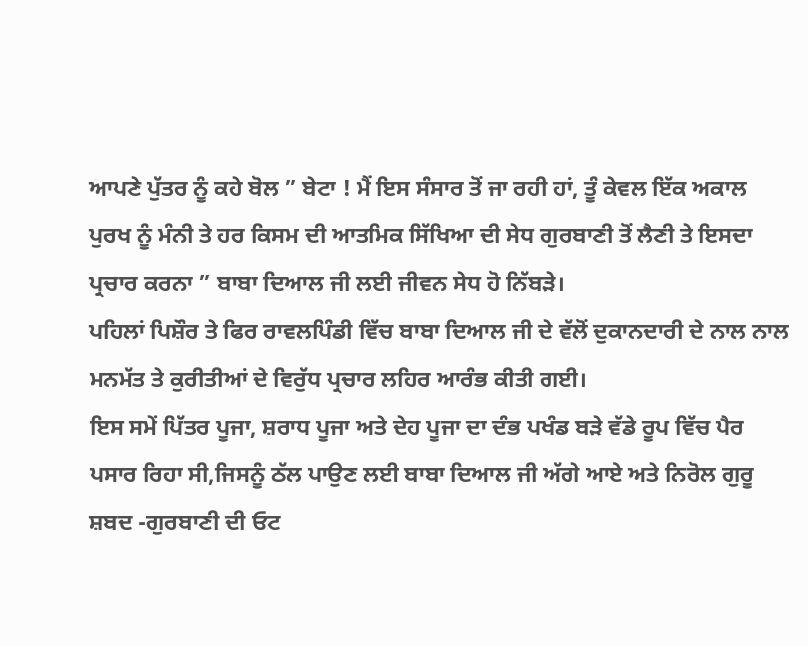ਆਪਣੇ ਪੁੱਤਰ ਨੂੰ ਕਹੇ ਬੋਲ ” ਬੇਟਾ ! ਮੈਂ ਇਸ ਸੰਸਾਰ ਤੋਂ ਜਾ ਰਹੀ ਹਾਂ, ਤੂੰ ਕੇਵਲ ਇੱਕ ਅਕਾਲ ਪੁਰਖ ਨੂੰ ਮੰਨੀ ਤੇ ਹਰ ਕਿਸਮ ਦੀ ਆਤਮਿਕ ਸਿੱਖਿਆ ਦੀ ਸੇਧ ਗੁਰਬਾਣੀ ਤੋਂ ਲੈਣੀ ਤੇ ਇਸਦਾ ਪ੍ਰਚਾਰ ਕਰਨਾ ” ਬਾਬਾ ਦਿਆਲ ਜੀ ਲਈ ਜੀਵਨ ਸੇਧ ਹੋ ਨਿੱਬੜੇ।
ਪਹਿਲਾਂ ਪਿਸ਼ੌਰ ਤੇ ਫਿਰ ਰਾਵਲਪਿੰਡੀ ਵਿੱਚ ਬਾਬਾ ਦਿਆਲ ਜੀ ਦੇ ਵੱਲੋਂ ਦੁਕਾਨਦਾਰੀ ਦੇ ਨਾਲ ਨਾਲ ਮਨਮੱਤ ਤੇ ਕੁਰੀਤੀਆਂ ਦੇ ਵਿਰੁੱਧ ਪ੍ਰਚਾਰ ਲਹਿਰ ਆਰੰਭ ਕੀਤੀ ਗਈ।
ਇਸ ਸਮੇਂ ਪਿੱਤਰ ਪੂਜਾ, ਸ਼ਰਾਧ ਪੂਜਾ ਅਤੇ ਦੇਹ ਪੂਜਾ ਦਾ ਦੰਭ ਪਖੰਡ ਬੜੇ ਵੱਡੇ ਰੂਪ ਵਿੱਚ ਪੈਰ ਪਸਾਰ ਰਿਹਾ ਸੀ,ਜਿਸਨੂੰ ਠੱਲ ਪਾਉਣ ਲਈ ਬਾਬਾ ਦਿਆਲ ਜੀ ਅੱਗੇ ਆਏ ਅਤੇ ਨਿਰੋਲ ਗੁਰੂ ਸ਼ਬਦ -ਗੁਰਬਾਣੀ ਦੀ ਓਟ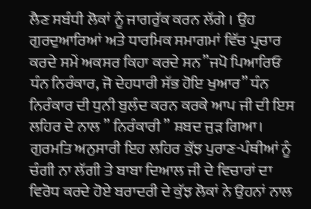ਲੈਣ ਸਬੰਧੀ ਲੋਕਾਂ ਨੂੰ ਜਾਗਰੁੱਕ ਕਰਨ ਲੱਗੇ । ਉਹ ਗੁਰਦੁਆਰਿਆਂ ਅਤੇ ਧਾਰਮਿਕ ਸਮਾਗਮਾਂ ਵਿੱਚ ਪ੍ਰਚਾਰ ਕਰਦੇ ਸਮੇਂ ਅਕਸਰ ਕਿਹਾ ਕਰਦੇ ਸਨ”ਜਪੋ ਪਿਆਰਿਓ ਧੰਨ ਨਿਰੰਕਾਰ, ਜੋ ਦੇਹਧਾਰੀ ਸੱਭ ਹੋਇ ਖੁਆਰ” ਧੰਨ ਨਿਰੰਕਾਰ ਦੀ ਧੁਨੀ ਬੁਲੰਦ ਕਰਨ ਕਰਕੇ ਆਪ ਜੀ ਦੀ ਇਸ ਲਹਿਰ ਦੇ ਨਾਲ ” ਨਿਰੰਕਾਰੀ ” ਸ਼ਬਦ ਜੁੜ ਗਿਆ। ਗੁਰਮਤਿ ਅਨੁਸਾਰੀ ਇਹ ਲਹਿਰ ਕੁੱਝ ਪੁਰਾਣ-ਪੰਥੀਆਂ ਨੂੰ ਚੰਗੀ ਨਾ ਲੱਗੀ ਤੇ ਬਾਬਾ ਦਿਆਲ ਜੀ ਦੇ ਵਿਚਾਰਾਂ ਦਾ ਵਿਰੋਧ ਕਰਦੇ ਹੋਏ ਬਰਾਦਰੀ ਦੇ ਕੁੱਝ ਲੋਕਾਂ ਨੇ ਉਹਨਾਂ ਨਾਲ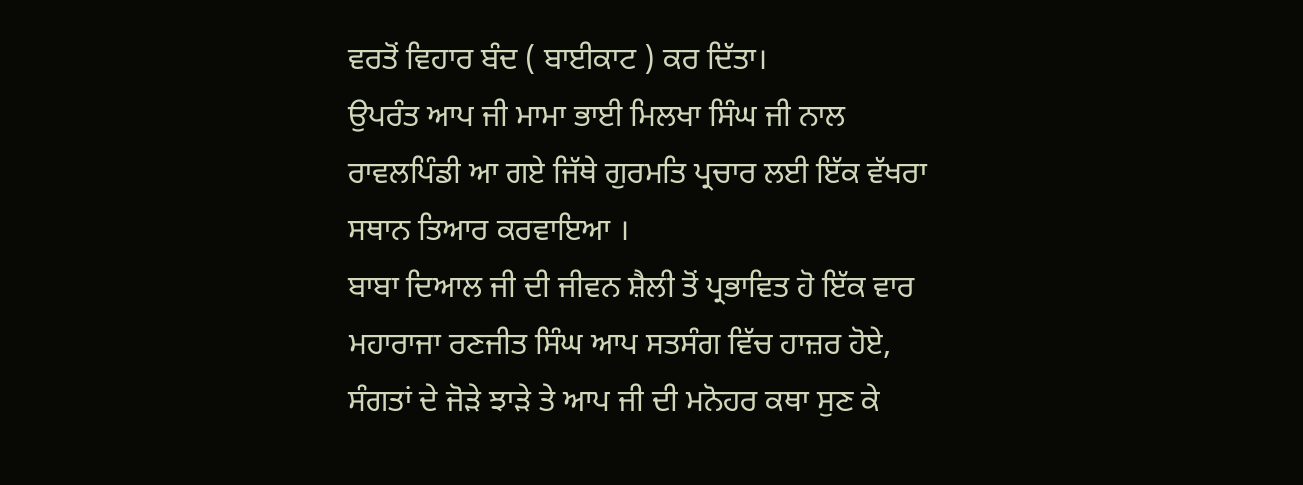ਵਰਤੋਂ ਵਿਹਾਰ ਬੰਦ ( ਬਾਈਕਾਟ ) ਕਰ ਦਿੱਤਾ।
ਉਪਰੰਤ ਆਪ ਜੀ ਮਾਮਾ ਭਾਈ ਮਿਲਖਾ ਸਿੰਘ ਜੀ ਨਾਲ ਰਾਵਲਪਿੰਡੀ ਆ ਗਏ ਜਿੱਥੇ ਗੁਰਮਤਿ ਪ੍ਰਚਾਰ ਲਈ ਇੱਕ ਵੱਖਰਾ ਸਥਾਨ ਤਿਆਰ ਕਰਵਾਇਆ ।
ਬਾਬਾ ਦਿਆਲ ਜੀ ਦੀ ਜੀਵਨ ਸ਼ੈਲੀ ਤੋਂ ਪ੍ਰਭਾਵਿਤ ਹੋ ਇੱਕ ਵਾਰ ਮਹਾਰਾਜਾ ਰਣਜੀਤ ਸਿੰਘ ਆਪ ਸਤਸੰਗ ਵਿੱਚ ਹਾਜ਼ਰ ਹੋਏ, ਸੰਗਤਾਂ ਦੇ ਜੋੜੇ ਝਾੜੇ ਤੇ ਆਪ ਜੀ ਦੀ ਮਨੋਹਰ ਕਥਾ ਸੁਣ ਕੇ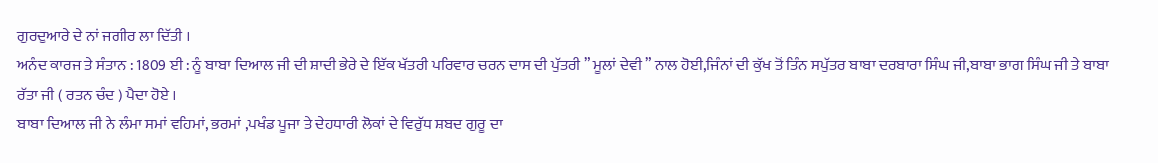ਗੁਰਦੁਆਰੇ ਦੇ ਨਾਂ ਜਗੀਰ ਲਾ ਦਿੱਤੀ ।
ਅਨੰਦ ਕਾਰਜ ਤੇ ਸੰਤਾਨ : 1809 ਈ : ਨੂੰ ਬਾਬਾ ਦਿਆਲ ਜੀ ਦੀ ਸ਼ਾਦੀ ਭੇਰੇ ਦੇ ਇੱਕ ਖੱਤਰੀ ਪਰਿਵਾਰ ਚਰਨ ਦਾਸ ਦੀ ਪੁੱਤਰੀ ” ਮੂਲਾਂ ਦੇਵੀ ” ਨਾਲ ਹੋਈ,ਜਿੰਨਾਂ ਦੀ ਕੁੱਖ ਤੋਂ ਤਿੰਨ ਸਪੁੱਤਰ ਬਾਬਾ ਦਰਬਾਰਾ ਸਿੰਘ ਜੀ,ਬਾਬਾ ਭਾਗ ਸਿੰਘ ਜੀ ਤੇ ਬਾਬਾ ਰੱਤਾ ਜੀ ( ਰਤਨ ਚੰਦ ) ਪੈਦਾ ਹੋਏ ।
ਬਾਬਾ ਦਿਆਲ ਜੀ ਨੇ ਲੰਮਾ ਸਮਾਂ ਵਹਿਮਾਂ, ਭਰਮਾਂ ,ਪਖੰਡ ਪੂਜਾ ਤੇ ਦੇਹਧਾਰੀ ਲੋਕਾਂ ਦੇ ਵਿਰੁੱਧ ਸ਼ਬਦ ਗੁਰੂ ਦਾ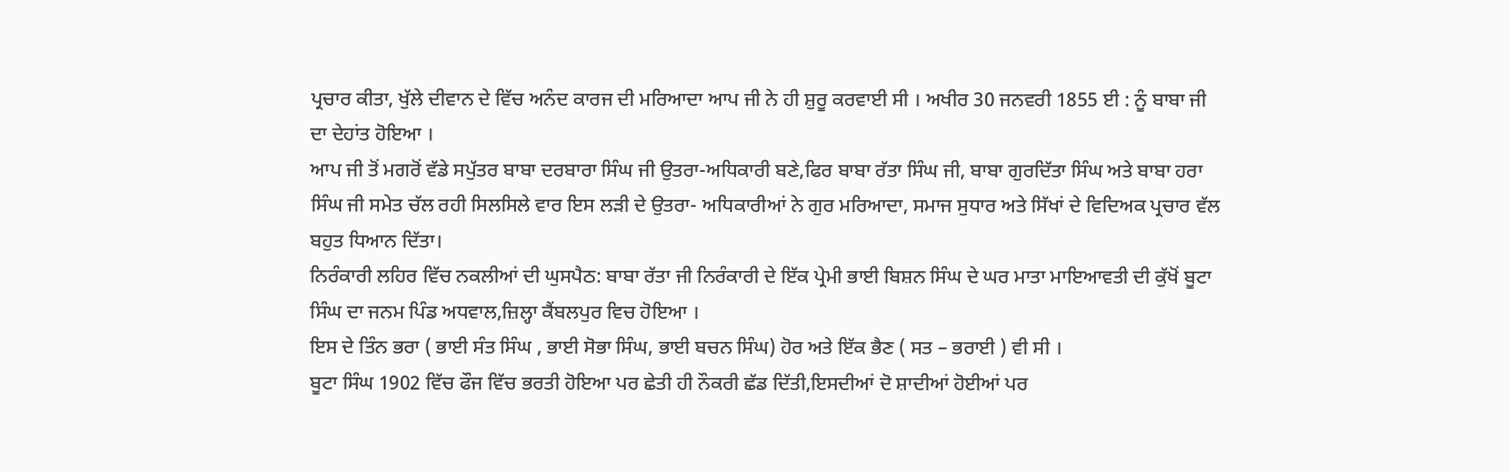ਪ੍ਰਚਾਰ ਕੀਤਾ, ਖੁੱਲੇ ਦੀਵਾਨ ਦੇ ਵਿੱਚ ਅਨੰਦ ਕਾਰਜ ਦੀ ਮਰਿਆਦਾ ਆਪ ਜੀ ਨੇ ਹੀ ਸ਼ੁਰੂ ਕਰਵਾਈ ਸੀ । ਅਖੀਰ 30 ਜਨਵਰੀ 1855 ਈ : ਨੂੰ ਬਾਬਾ ਜੀ ਦਾ ਦੇਹਾਂਤ ਹੋਇਆ ।
ਆਪ ਜੀ ਤੋਂ ਮਗਰੋਂ ਵੱਡੇ ਸਪੁੱਤਰ ਬਾਬਾ ਦਰਬਾਰਾ ਸਿੰਘ ਜੀ ਉਤਰਾ-ਅਧਿਕਾਰੀ ਬਣੇ,ਫਿਰ ਬਾਬਾ ਰੱਤਾ ਸਿੰਘ ਜੀ, ਬਾਬਾ ਗੁਰਦਿੱਤਾ ਸਿੰਘ ਅਤੇ ਬਾਬਾ ਹਰਾ ਸਿੰਘ ਜੀ ਸਮੇਤ ਚੱਲ ਰਹੀ ਸਿਲਸਿਲੇ ਵਾਰ ਇਸ ਲੜੀ ਦੇ ਉਤਰਾ- ਅਧਿਕਾਰੀਆਂ ਨੇ ਗੁਰ ਮਰਿਆਦਾ, ਸਮਾਜ ਸੁਧਾਰ ਅਤੇ ਸਿੱਖਾਂ ਦੇ ਵਿਦਿਅਕ ਪ੍ਰਚਾਰ ਵੱਲ ਬਹੁਤ ਧਿਆਨ ਦਿੱਤਾ।
ਨਿਰੰਕਾਰੀ ਲਹਿਰ ਵਿੱਚ ਨਕਲੀਆਂ ਦੀ ਘੁਸਪੈਠ: ਬਾਬਾ ਰੱਤਾ ਜੀ ਨਿਰੰਕਾਰੀ ਦੇ ਇੱਕ ਪ੍ਰੇਮੀ ਭਾਈ ਬਿਸ਼ਨ ਸਿੰਘ ਦੇ ਘਰ ਮਾਤਾ ਮਾਇਆਵਤੀ ਦੀ ਕੁੱਖੋਂ ਬੂਟਾ ਸਿੰਘ ਦਾ ਜਨਮ ਪਿੰਡ ਅਧਵਾਲ,ਜ਼ਿਲ੍ਹਾ ਕੈਂਬਲਪੁਰ ਵਿਚ ਹੋਇਆ ।
ਇਸ ਦੇ ਤਿੰਨ ਭਰਾ ( ਭਾਈ ਸੰਤ ਸਿੰਘ , ਭਾਈ ਸੋਭਾ ਸਿੰਘ, ਭਾਈ ਬਚਨ ਸਿੰਘ) ਹੋਰ ਅਤੇ ਇੱਕ ਭੈਣ ( ਸਤ – ਭਰਾਈ ) ਵੀ ਸੀ ।
ਬੂਟਾ ਸਿੰਘ 1902 ਵਿੱਚ ਫੌਜ ਵਿੱਚ ਭਰਤੀ ਹੋਇਆ ਪਰ ਛੇਤੀ ਹੀ ਨੌਕਰੀ ਛੱਡ ਦਿੱਤੀ,ਇਸਦੀਆਂ ਦੋ ਸ਼ਾਦੀਆਂ ਹੋਈਆਂ ਪਰ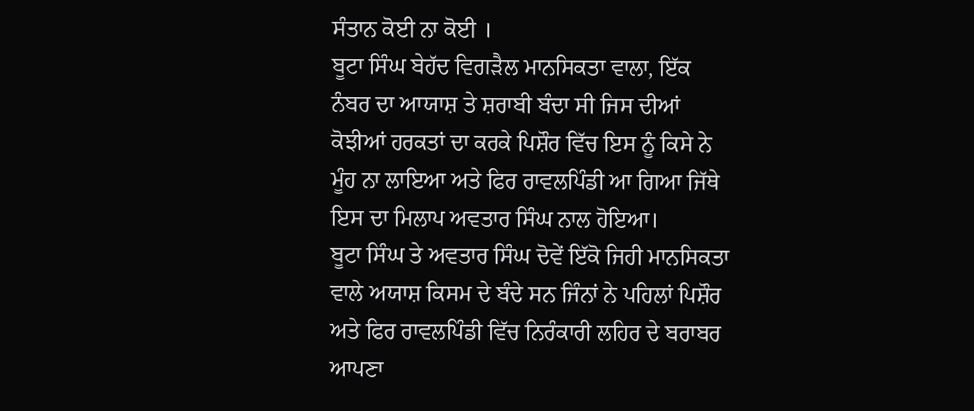ਸੰਤਾਨ ਕੋਈ ਨਾ ਕੋਈ ।
ਬੂਟਾ ਸਿੰਘ ਬੇਹੱਦ ਵਿਗੜੈਲ ਮਾਨਸਿਕਤਾ ਵਾਲਾ, ਇੱਕ ਨੰਬਰ ਦਾ ਆਯਾਸ਼ ਤੇ ਸ਼ਰਾਬੀ ਬੰਦਾ ਸੀ ਜਿਸ ਦੀਆਂ ਕੋਝੀਆਂ ਹਰਕਤਾਂ ਦਾ ਕਰਕੇ ਪਿਸ਼ੌਰ ਵਿੱਚ ਇਸ ਨੂੰ ਕਿਸੇ ਨੇ ਮੂੰਹ ਨਾ ਲਾਇਆ ਅਤੇ ਫਿਰ ਰਾਵਲਪਿੰਡੀ ਆ ਗਿਆ ਜਿੱਥੇ ਇਸ ਦਾ ਮਿਲਾਪ ਅਵਤਾਰ ਸਿੰਘ ਨਾਲ ਹੋਇਆ।
ਬੂਟਾ ਸਿੰਘ ਤੇ ਅਵਤਾਰ ਸਿੰਘ ਦੋਵੇਂ ਇੱਕੋ ਜਿਹੀ ਮਾਨਸਿਕਤਾ ਵਾਲੇ ਅਯਾਸ਼ ਕਿਸਮ ਦੇ ਬੰਦੇ ਸਨ ਜਿੰਨਾਂ ਨੇ ਪਹਿਲਾਂ ਪਿਸ਼ੌਰ ਅਤੇ ਫਿਰ ਰਾਵਲਪਿੰਡੀ ਵਿੱਚ ਨਿਰੰਕਾਰੀ ਲਹਿਰ ਦੇ ਬਰਾਬਰ ਆਪਣਾ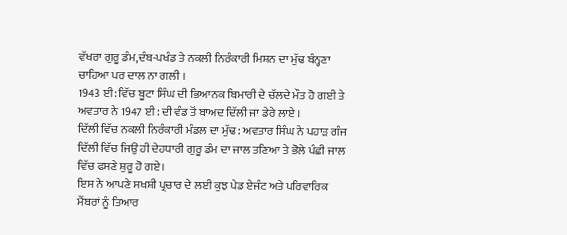ਵੱਖਰਾ ਗੁਰੂ ਡੰਮ,ਦੰਬ-ਪਖੰਡ ਤੇ ਨਕਲੀ ਨਿਰੰਕਾਰੀ ਮਿਸ਼ਨ ਦਾ ਮੁੱਢ ਬੰਨ੍ਹਣਾ ਚਾਹਿਆ ਪਰ ਦਾਲ ਨਾ ਗਲੀ ।
1943 ਈ: ਵਿੱਚ ਬੂਟਾ ਸਿੰਘ ਦੀ ਭਿਆਨਕ ਬਿਮਾਰੀ ਦੇ ਚੱਲਦੇ ਮੌਤ ਹੋ ਗਈ ਤੇ ਅਵਤਾਰ ਨੇ 1947 ਈ : ਦੀ ਵੰਡ ਤੋਂ ਬਾਅਦ ਦਿੱਲੀ ਜਾ ਡੇਰੇ ਲਾਏ ।
ਦਿੱਲੀ ਵਿੱਚ ਨਕਲੀ ਨਿਰੰਕਾਰੀ ਮੰਡਲ ਦਾ ਮੁੱਢ : ਅਵਤਾਰ ਸਿੰਘ ਨੇ ਪਹਾੜ ਗੰਜ ਦਿੱਲੀ ਵਿੱਚ ਜਿਉਂ ਹੀ ਦੇਹਧਾਰੀ ਗੁਰੂ ਡੰਮ ਦਾ ਜਾਲ ਤਣਿਆ ਤੇ ਭੋਲੇ ਪੰਛੀ ਜਾਲ ਵਿੱਚ ਫਸਣੇ ਸ਼ੁਰੂ ਹੋ ਗਏ।
ਇਸ ਨੇ ਆਪਣੇ ਸਖਸ਼ੀ ਪ੍ਰਚਾਰ ਦੇ ਲਈ ਕੁਝ ਪੇਡ ਏਜੰਟ ਅਤੇ ਪਰਿਵਾਰਿਕ ਮੈਂਬਰਾਂ ਨੂੰ ਤਿਆਰ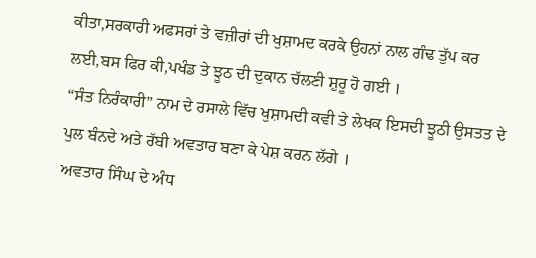ਕੀਤਾ,ਸਰਕਾਰੀ ਅਫਸਰਾਂ ਤੇ ਵਜ਼ੀਰਾਂ ਦੀ ਖੁਸ਼ਾਮਦ ਕਰਕੇ ਉਹਨਾਂ ਨਾਲ ਗੰਢ ਤੁੱਪ ਕਰ ਲਈ,ਬਸ ਫਿਰ ਕੀ,ਪਖੰਡ ਤੇ ਝੂਠ ਦੀ ਦੁਕਾਨ ਚੱਲਣੀ ਸ਼ੁਰੂ ਹੋ ਗਈ ।
“ਸੰਤ ਨਿਰੰਕਾਰੀ” ਨਾਮ ਦੇ ਰਸਾਲੇ ਵਿੱਚ ਖੁਸ਼ਾਮਦੀ ਕਵੀ ਤੇ ਲੇਖਕ ਇਸਦੀ ਝੂਠੀ ਉਸਤਤ ਦੇ ਪੁਲ ਬੰਨਦੇ ਅਤੇ ਰੱਬੀ ਅਵਤਾਰ ਬਣਾ ਕੇ ਪੇਸ਼ ਕਰਨ ਲੱਗੇ ।
ਅਵਤਾਰ ਸਿੰਘ ਦੇ ਅੰਧ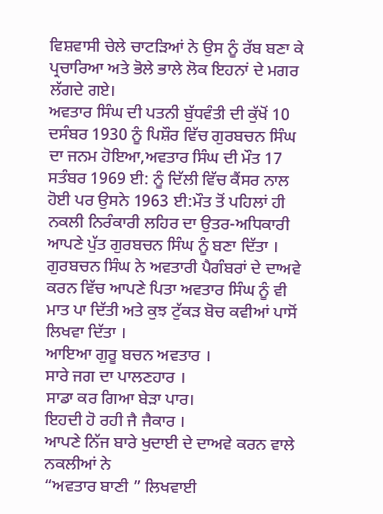ਵਿਸ਼ਵਾਸੀ ਚੇਲੇ ਚਾਟੜਿਆਂ ਨੇ ਉਸ ਨੂੰ ਰੱਬ ਬਣਾ ਕੇ ਪ੍ਰਚਾਰਿਆ ਅਤੇ ਭੋਲੇ ਭਾਲੇ ਲੋਕ ਇਹਨਾਂ ਦੇ ਮਗਰ ਲੱਗਦੇ ਗਏ।
ਅਵਤਾਰ ਸਿੰਘ ਦੀ ਪਤਨੀ ਬੁੱਧਵੰਤੀ ਦੀ ਕੁੱਖੋਂ 10 ਦਸੰਬਰ 1930 ਨੂੰ ਪਿਸ਼ੌਰ ਵਿੱਚ ਗੁਰਬਚਨ ਸਿੰਘ ਦਾ ਜਨਮ ਹੋਇਆ,ਅਵਤਾਰ ਸਿੰਘ ਦੀ ਮੌਤ 17 ਸਤੰਬਰ 1969 ਈ: ਨੂੰ ਦਿੱਲੀ ਵਿੱਚ ਕੈਂਸਰ ਨਾਲ ਹੋਈ ਪਰ ਉਸਨੇ 1963 ਈ:ਮੌਤ ਤੋਂ ਪਹਿਲਾਂ ਹੀ ਨਕਲੀ ਨਿਰੰਕਾਰੀ ਲਹਿਰ ਦਾ ਉਤਰ-ਅਧਿਕਾਰੀ ਆਪਣੇ ਪੁੱਤ ਗੁਰਬਚਨ ਸਿੰਘ ਨੂੰ ਬਣਾ ਦਿੱਤਾ ।
ਗੁਰਬਚਨ ਸਿੰਘ ਨੇ ਅਵਤਾਰੀ ਪੈਗੰਬਰਾਂ ਦੇ ਦਾਅਵੇ ਕਰਨ ਵਿੱਚ ਆਪਣੇ ਪਿਤਾ ਅਵਤਾਰ ਸਿੰਘ ਨੂੰ ਵੀ ਮਾਤ ਪਾ ਦਿੱਤੀ ਅਤੇ ਕੁਝ ਟੁੱਕੜ ਬੋਚ ਕਵੀਆਂ ਪਾਸੋਂ ਲਿਖਵਾ ਦਿੱਤਾ ।
ਆਇਆ ਗੁਰੂ ਬਚਨ ਅਵਤਾਰ ।
ਸਾਰੇ ਜਗ ਦਾ ਪਾਲਣਹਾਰ ।
ਸਾਡਾ ਕਰ ਗਿਆ ਬੇੜਾ ਪਾਰ।
ਇਹਦੀ ਹੋ ਰਹੀ ਜੈ ਜੈਕਾਰ ।
ਆਪਣੇ ਨਿੱਜ ਬਾਰੇ ਖੁਦਾਈ ਦੇ ਦਾਅਵੇ ਕਰਨ ਵਾਲੇ ਨਕਲੀਆਂ ਨੇ
“ਅਵਤਾਰ ਬਾਣੀ ” ਲਿਖਵਾਈ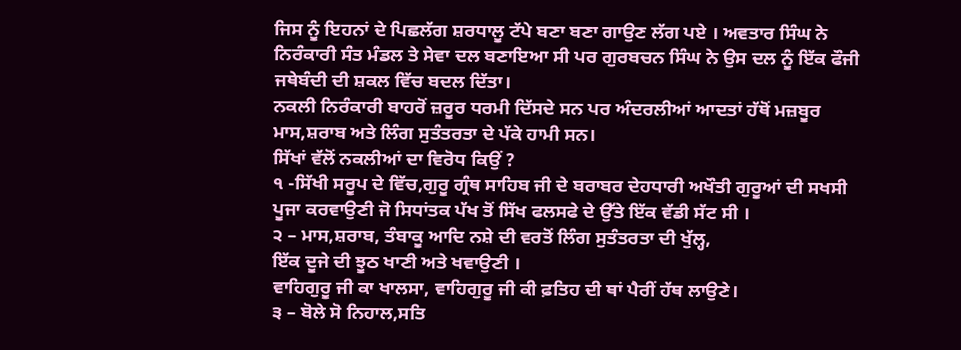ਜਿਸ ਨੂੰ ਇਹਨਾਂ ਦੇ ਪਿਛਲੱਗ ਸ਼ਰਧਾਲੂ ਟੱਪੇ ਬਣਾ ਬਣਾ ਗਾਉਣ ਲੱਗ ਪਏ । ਅਵਤਾਰ ਸਿੰਘ ਨੇ ਨਿਰੰਕਾਰੀ ਸੰਤ ਮੰਡਲ ਤੇ ਸੇਵਾ ਦਲ ਬਣਾਇਆ ਸੀ ਪਰ ਗੁਰਬਚਨ ਸਿੰਘ ਨੇ ਉਸ ਦਲ ਨੂੰ ਇੱਕ ਫੌਜੀ ਜਥੇਬੰਦੀ ਦੀ ਸ਼ਕਲ ਵਿੱਚ ਬਦਲ ਦਿੱਤਾ।
ਨਕਲੀ ਨਿਰੰਕਾਰੀ ਬਾਹਰੋਂ ਜ਼ਰੂਰ ਧਰਮੀ ਦਿੱਸਦੇ ਸਨ ਪਰ ਅੰਦਰਲੀਆਂ ਆਦਤਾਂ ਹੱਥੋਂ ਮਜ਼ਬੂਰ ਮਾਸ,ਸ਼ਰਾਬ ਅਤੇ ਲਿੰਗ ਸੁਤੰਤਰਤਾ ਦੇ ਪੱਕੇ ਹਾਮੀ ਸਨ।
ਸਿੱਖਾਂ ਵੱਲੋਂ ਨਕਲੀਆਂ ਦਾ ਵਿਰੋਧ ਕਿਉਂ ?
੧ -ਸਿੱਖੀ ਸਰੂਪ ਦੇ ਵਿੱਚ,ਗੁਰੂ ਗ੍ਰੰਥ ਸਾਹਿਬ ਜੀ ਦੇ ਬਰਾਬਰ ਦੇਹਧਾਰੀ ਅਖੌਤੀ ਗੁਰੂਆਂ ਦੀ ਸਖਸੀ ਪੂਜਾ ਕਰਵਾਉਣੀ ਜੋ ਸਿਧਾਂਤਕ ਪੱਖ ਤੋਂ ਸਿੱਖ ਫਲਸਫੇ ਦੇ ਉੱਤੇ ਇੱਕ ਵੱਡੀ ਸੱਟ ਸੀ ।
੨ – ਮਾਸ,ਸ਼ਰਾਬ, ਤੰਬਾਕੂ ਆਦਿ ਨਸ਼ੇ ਦੀ ਵਰਤੋਂ ਲਿੰਗ ਸੁਤੰਤਰਤਾ ਦੀ ਖੁੱਲ੍ਹ,
ਇੱਕ ਦੂਜੇ ਦੀ ਝੂਠ ਖਾਣੀ ਅਤੇ ਖਵਾਉਣੀ ।
ਵਾਹਿਗੁਰੂ ਜੀ ਕਾ ਖਾਲਸਾ, ਵਾਹਿਗੁਰੂ ਜੀ ਕੀ ਫ਼ਤਿਹ ਦੀ ਥਾਂ ਪੈਰੀਂ ਹੱਥ ਲਾਉਣੇ।
੩ – ਬੋਲੇ ਸੋ ਨਿਹਾਲ,ਸਤਿ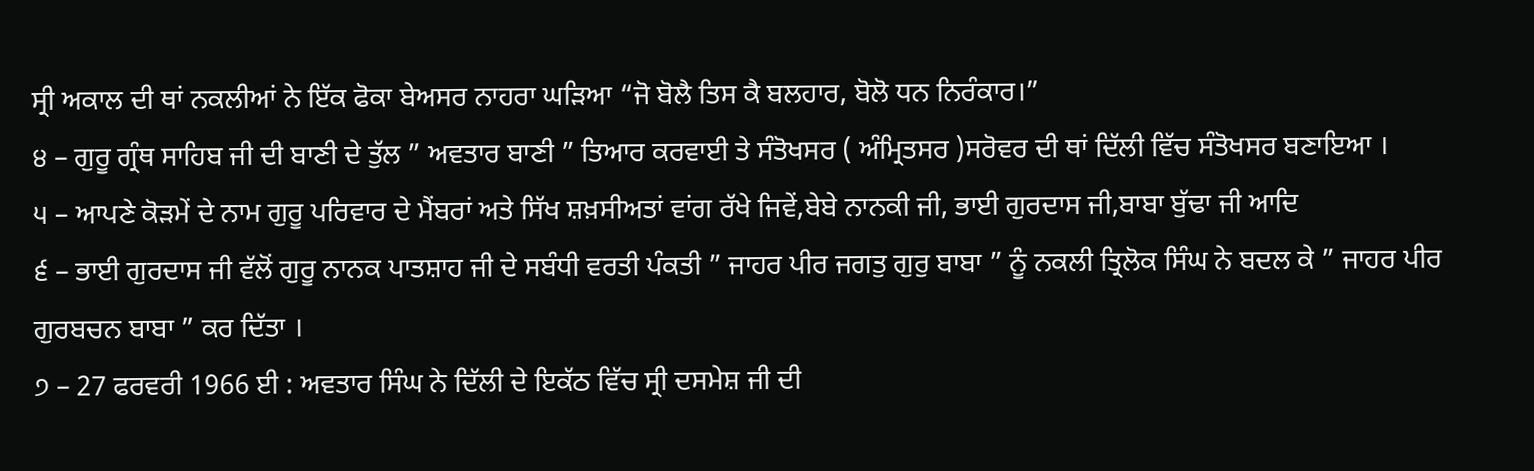ਸ੍ਰੀ ਅਕਾਲ ਦੀ ਥਾਂ ਨਕਲੀਆਂ ਨੇ ਇੱਕ ਫੋਕਾ ਬੇਅਸਰ ਨਾਹਰਾ ਘੜਿਆ “ਜੋ ਬੋਲੈ ਤਿਸ ਕੈ ਬਲਹਾਰ, ਬੋਲੋ ਧਨ ਨਿਰੰਕਾਰ।”
੪ – ਗੁਰੂ ਗ੍ਰੰਥ ਸਾਹਿਬ ਜੀ ਦੀ ਬਾਣੀ ਦੇ ਤੁੱਲ ” ਅਵਤਾਰ ਬਾਣੀ ” ਤਿਆਰ ਕਰਵਾਈ ਤੇ ਸੰਤੋਖਸਰ ( ਅੰਮ੍ਰਿਤਸਰ )ਸਰੋਵਰ ਦੀ ਥਾਂ ਦਿੱਲੀ ਵਿੱਚ ਸੰਤੋਖਸਰ ਬਣਾਇਆ ।
੫ – ਆਪਣੇ ਕੋੜਮੇਂ ਦੇ ਨਾਮ ਗੁਰੂ ਪਰਿਵਾਰ ਦੇ ਮੈਂਬਰਾਂ ਅਤੇ ਸਿੱਖ ਸ਼ਖ਼ਸੀਅਤਾਂ ਵਾਂਗ ਰੱਖੇ ਜਿਵੇਂ,ਬੇਬੇ ਨਾਨਕੀ ਜੀ, ਭਾਈ ਗੁਰਦਾਸ ਜੀ,ਬਾਬਾ ਬੁੱਢਾ ਜੀ ਆਦਿ
੬ – ਭਾਈ ਗੁਰਦਾਸ ਜੀ ਵੱਲੋਂ ਗੁਰੂ ਨਾਨਕ ਪਾਤਸ਼ਾਹ ਜੀ ਦੇ ਸਬੰਧੀ ਵਰਤੀ ਪੰਕਤੀ ” ਜਾਹਰ ਪੀਰ ਜਗਤੁ ਗੁਰੁ ਬਾਬਾ ” ਨੂੰ ਨਕਲੀ ਤ੍ਰਿਲੋਕ ਸਿੰਘ ਨੇ ਬਦਲ ਕੇ ” ਜਾਹਰ ਪੀਰ ਗੁਰਬਚਨ ਬਾਬਾ ” ਕਰ ਦਿੱਤਾ ।
੭ – 27 ਫਰਵਰੀ 1966 ਈ : ਅਵਤਾਰ ਸਿੰਘ ਨੇ ਦਿੱਲੀ ਦੇ ਇਕੱਠ ਵਿੱਚ ਸ੍ਰੀ ਦਸਮੇਸ਼ ਜੀ ਦੀ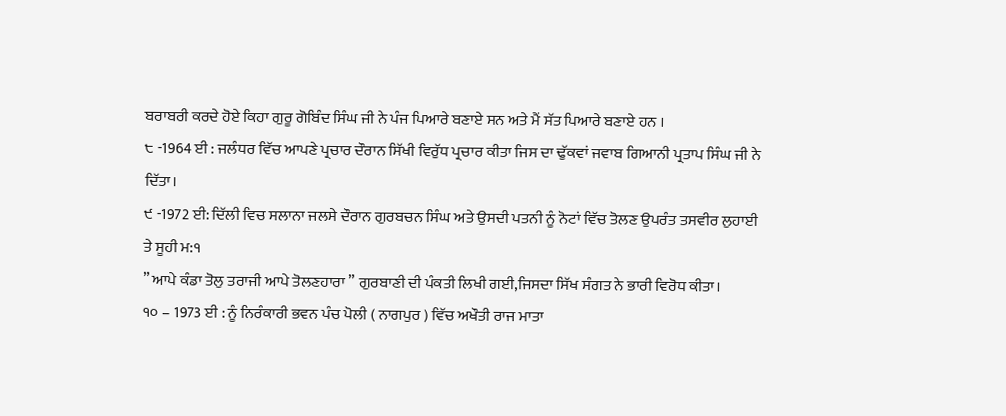ਬਰਾਬਰੀ ਕਰਦੇ ਹੋਏ ਕਿਹਾ ਗੁਰੂ ਗੋਬਿੰਦ ਸਿੰਘ ਜੀ ਨੇ ਪੰਜ ਪਿਆਰੇ ਬਣਾਏ ਸਨ ਅਤੇ ਮੈਂ ਸੱਤ ਪਿਆਰੇ ਬਣਾਏ ਹਨ ।
੮ -1964 ਈ : ਜਲੰਧਰ ਵਿੱਚ ਆਪਣੇ ਪ੍ਰਚਾਰ ਦੌਰਾਨ ਸਿੱਖੀ ਵਿਰੁੱਧ ਪ੍ਰਚਾਰ ਕੀਤਾ ਜਿਸ ਦਾ ਢੁੱਕਵਾਂ ਜਵਾਬ ਗਿਆਨੀ ਪ੍ਰਤਾਪ ਸਿੰਘ ਜੀ ਨੇ ਦਿੱਤਾ।
੯ -1972 ਈ: ਦਿੱਲੀ ਵਿਚ ਸਲਾਨਾ ਜਲਸੇ ਦੌਰਾਨ ਗੁਰਬਚਨ ਸਿੰਘ ਅਤੇ ਉਸਦੀ ਪਤਨੀ ਨੂੰ ਨੋਟਾਂ ਵਿੱਚ ਤੋਲਣ ਉਪਰੰਤ ਤਸਵੀਰ ਲੁਹਾਈ ਤੇ ਸੂਹੀ ਮ:੧
” ਆਪੇ ਕੰਡਾ ਤੋਲੁ ਤਰਾਜੀ ਆਪੇ ਤੋਲਣਹਾਰਾ ” ਗੁਰਬਾਣੀ ਦੀ ਪੰਕਤੀ ਲਿਖੀ ਗਈ,ਜਿਸਦਾ ਸਿੱਖ ਸੰਗਤ ਨੇ ਭਾਰੀ ਵਿਰੋਧ ਕੀਤਾ।
੧੦ – 1973 ਈ : ਨੂੰ ਨਿਰੰਕਾਰੀ ਭਵਨ ਪੰਚ ਪੋਲੀ ( ਨਾਗਪੁਰ ) ਵਿੱਚ ਅਖੌਤੀ ਰਾਜ ਮਾਤਾ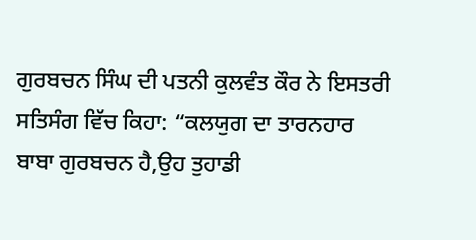ਗੁਰਬਚਨ ਸਿੰਘ ਦੀ ਪਤਨੀ ਕੁਲਵੰਤ ਕੌਰ ਨੇ ਇਸਤਰੀ ਸਤਿਸੰਗ ਵਿੱਚ ਕਿਹਾ: “ਕਲਯੁਗ ਦਾ ਤਾਰਨਹਾਰ ਬਾਬਾ ਗੁਰਬਚਨ ਹੈ,ਉਹ ਤੁਹਾਡੀ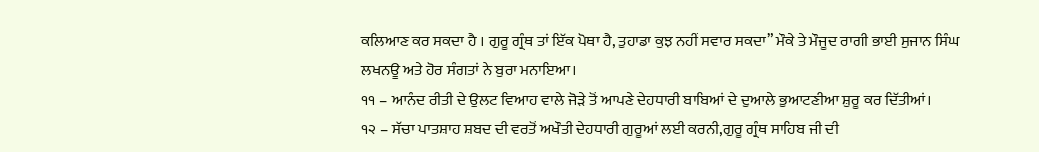ਕਲਿਆਣ ਕਰ ਸਕਦਾ ਹੈ । ਗੁਰੂ ਗ੍ਰੰਥ ਤਾਂ ਇੱਕ ਪੋਥਾ ਹੈ, ਤੁਹਾਡਾ ਕੁਝ ਨਹੀਂ ਸਵਾਰ ਸਕਦਾ” ਮੌਕੇ ਤੇ ਮੌਜੂਦ ਰਾਗੀ ਭਾਈ ਸੁਜਾਨ ਸਿੰਘ ਲਖਨਊ ਅਤੇ ਹੋਰ ਸੰਗਤਾਂ ਨੇ ਬੁਰਾ ਮਨਾਇਆ।
੧੧ – ਆਨੰਦ ਰੀਤੀ ਦੇ ਉਲਟ ਵਿਆਹ ਵਾਲੇ ਜੋੜੇ ਤੋਂ ਆਪਣੇ ਦੇਹਧਾਰੀ ਬਾਬਿਆਂ ਦੇ ਦੁਆਲੇ ਭੁਆਟਣੀਆ ਸ਼ੁਰੂ ਕਰ ਦਿੱਤੀਆਂ।
੧੨ – ਸੱਚਾ ਪਾਤਸ਼ਾਹ ਸ਼ਬਦ ਦੀ ਵਰਤੋਂ ਅਖੌਤੀ ਦੇਹਧਾਰੀ ਗੁਰੂਆਂ ਲਈ ਕਰਨੀ,ਗੁਰੂ ਗ੍ਰੰਥ ਸਾਹਿਬ ਜੀ ਦੀ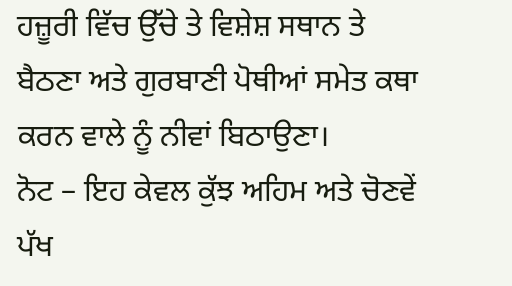ਹਜ਼ੂਰੀ ਵਿੱਚ ਉੱਚੇ ਤੇ ਵਿਸ਼ੇਸ਼ ਸਥਾਨ ਤੇ ਬੈਠਣਾ ਅਤੇ ਗੁਰਬਾਣੀ ਪੋਥੀਆਂ ਸਮੇਤ ਕਥਾ ਕਰਨ ਵਾਲੇ ਨੂੰ ਨੀਵਾਂ ਬਿਠਾਉਣਾ।
ਨੋਟ – ਇਹ ਕੇਵਲ ਕੁੱਝ ਅਹਿਮ ਅਤੇ ਚੋਣਵੇਂ ਪੱਖ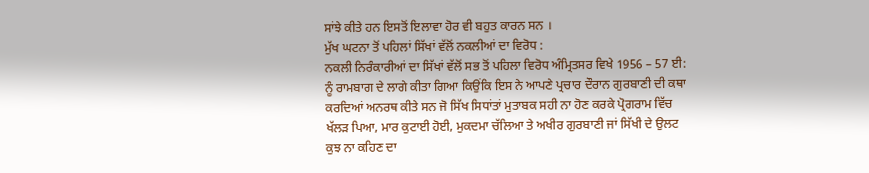ਸਾਂਝੇ ਕੀਤੇ ਹਨ ਇਸਤੋਂ ਇਲਾਵਾ ਹੋਰ ਵੀ ਬਹੁਤ ਕਾਰਨ ਸਨ ।
ਮੁੱਖ ਘਟਨਾ ਤੋਂ ਪਹਿਲਾਂ ਸਿੱਖਾਂ ਵੱਲੋਂ ਨਕਲੀਆਂ ਦਾ ਵਿਰੋਧ :
ਨਕਲੀ ਨਿਰੰਕਾਰੀਆਂ ਦਾ ਸਿੱਖਾਂ ਵੱਲੋਂ ਸਭ ਤੋਂ ਪਹਿਲਾ ਵਿਰੋਧ ਅੰਮ੍ਰਿਤਸਰ ਵਿਖੇ 1956 – 57 ਈ: ਨੂੰ ਰਾਮਬਾਗ ਦੇ ਲਾਗੇ ਕੀਤਾ ਗਿਆ ਕਿਉਂਕਿ ਇਸ ਨੇ ਆਪਣੇ ਪ੍ਰਚਾਰ ਦੌਰਾਨ ਗੁਰਬਾਣੀ ਦੀ ਕਥਾ ਕਰਦਿਆਂ ਅਨਰਥ ਕੀਤੇ ਸਨ ਜੋ ਸਿੱਖ ਸਿਧਾਂਤਾਂ ਮੁਤਾਬਕ ਸਹੀ ਨਾ ਹੋਣ ਕਰਕੇ ਪ੍ਰੋਗਰਾਮ ਵਿੱਚ ਖੱਲੜ ਪਿਆ, ਮਾਰ ਕੁਟਾਈ ਹੋਈ, ਮੁਕਦਮਾ ਚੱਲਿਆ ਤੇ ਅਖੀਰ ਗੁਰਬਾਣੀ ਜਾਂ ਸਿੱਖੀ ਦੇ ਉਲਟ ਕੁਝ ਨਾ ਕਹਿਣ ਦਾ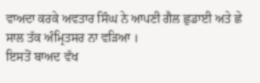ਵਾਅਦਾ ਕਰਕੇ ਅਵਤਾਰ ਸਿੰਘ ਨੇ ਆਪਣੀ ਗੈਲ ਛੁਡਾਈ ਅਤੇ ਛੇ ਸਾਲ ਤੱਕ ਅੰਮ੍ਰਿਤਸਰ ਨਾ ਵੜਿਆ ।
ਇਸਤੋਂ ਬਾਅਦ ਵੱਖ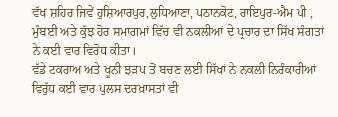ਵੱਖ ਸ਼ਹਿਰ ਜਿਵੇਂ ਹੁਸ਼ਿਆਰਪੁਰ,ਲੁਧਿਆਣਾ, ਪਠਾਨਕੋਟ, ਰਾਇਪੁਰ-ਐਮ ਪੀ , ਮੁੰਬਈ ਅਤੇ ਕੁੱਝ ਹੋਰ ਸਮਾਗਮਾਂ ਵਿੱਚ ਵੀ ਨਕਲੀਆਂ ਦੇ ਪ੍ਰਚਾਰ ਦਾ ਸਿੱਖ ਸੰਗਤਾਂ ਨੇ ਕਈ ਵਾਰ ਵਿਰੋਧ ਕੀਤਾ।
ਵੱਡੇ ਟਕਰਾਅ ਅਤੇ ਖੂਨੀ ਝੜਪ ਤੋਂ ਬਚਣ ਲਈ ਸਿੱਖਾਂ ਨੇ ਨਕਲੀ ਨਿਰੰਕਾਰੀਆਂ ਵਿਰੁੱਧ ਕਈ ਵਾਰ ਪੁਲਸ ਦਰਖ਼ਾਸਤਾਂ ਵੀ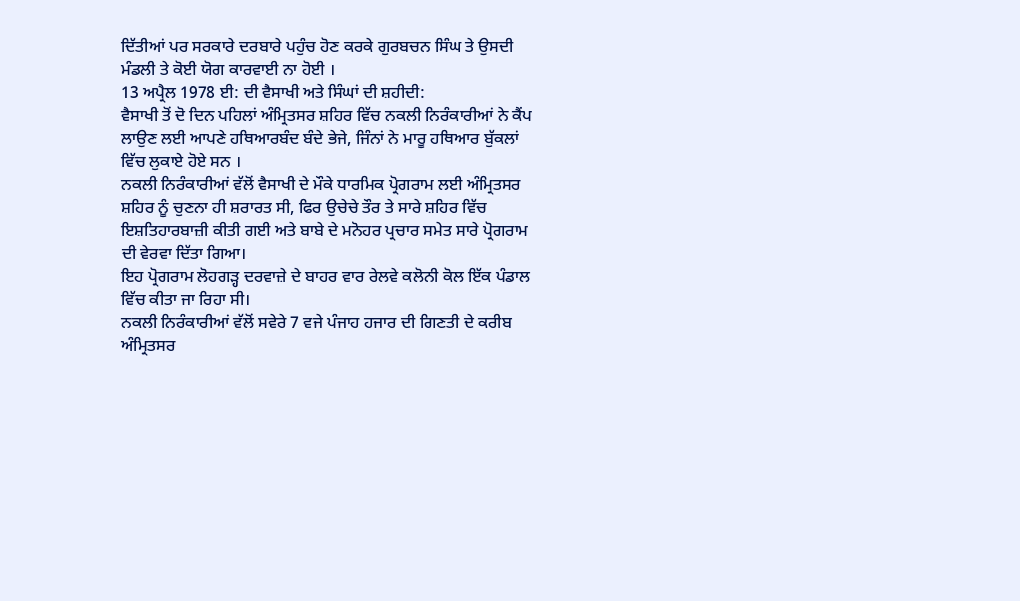ਦਿੱਤੀਆਂ ਪਰ ਸਰਕਾਰੇ ਦਰਬਾਰੇ ਪਹੁੰਚ ਹੋਣ ਕਰਕੇ ਗੁਰਬਚਨ ਸਿੰਘ ਤੇ ਉਸਦੀ ਮੰਡਲੀ ਤੇ ਕੋਈ ਯੋਗ ਕਾਰਵਾਈ ਨਾ ਹੋਈ ।
13 ਅਪ੍ਰੈਲ 1978 ਈ: ਦੀ ਵੈਸਾਖੀ ਅਤੇ ਸਿੰਘਾਂ ਦੀ ਸ਼ਹੀਦੀ:
ਵੈਸਾਖੀ ਤੋਂ ਦੋ ਦਿਨ ਪਹਿਲਾਂ ਅੰਮ੍ਰਿਤਸਰ ਸ਼ਹਿਰ ਵਿੱਚ ਨਕਲੀ ਨਿਰੰਕਾਰੀਆਂ ਨੇ ਕੈਂਪ ਲਾਉਣ ਲਈ ਆਪਣੇ ਹਥਿਆਰਬੰਦ ਬੰਦੇ ਭੇਜੇ, ਜਿੰਨਾਂ ਨੇ ਮਾਰੂ ਹਥਿਆਰ ਬੁੱਕਲਾਂ ਵਿੱਚ ਲੁਕਾਏ ਹੋਏ ਸਨ ।
ਨਕਲੀ ਨਿਰੰਕਾਰੀਆਂ ਵੱਲੋਂ ਵੈਸਾਖੀ ਦੇ ਮੌਕੇ ਧਾਰਮਿਕ ਪ੍ਰੋਗਰਾਮ ਲਈ ਅੰਮ੍ਰਿਤਸਰ ਸ਼ਹਿਰ ਨੂੰ ਚੁਣਨਾ ਹੀ ਸ਼ਰਾਰਤ ਸੀ, ਫਿਰ ਉਚੇਚੇ ਤੌਰ ਤੇ ਸਾਰੇ ਸ਼ਹਿਰ ਵਿੱਚ ਇਸ਼ਤਿਹਾਰਬਾਜ਼ੀ ਕੀਤੀ ਗਈ ਅਤੇ ਬਾਬੇ ਦੇ ਮਨੋਹਰ ਪ੍ਰਚਾਰ ਸਮੇਤ ਸਾਰੇ ਪ੍ਰੋਗਰਾਮ ਦੀ ਵੇਰਵਾ ਦਿੱਤਾ ਗਿਆ।
ਇਹ ਪ੍ਰੋਗਰਾਮ ਲੋਹਗੜ੍ਹ ਦਰਵਾਜ਼ੇ ਦੇ ਬਾਹਰ ਵਾਰ ਰੇਲਵੇ ਕਲੋਨੀ ਕੋਲ ਇੱਕ ਪੰਡਾਲ ਵਿੱਚ ਕੀਤਾ ਜਾ ਰਿਹਾ ਸੀ।
ਨਕਲੀ ਨਿਰੰਕਾਰੀਆਂ ਵੱਲੋਂ ਸਵੇਰੇ 7 ਵਜੇ ਪੰਜਾਹ ਹਜਾਰ ਦੀ ਗਿਣਤੀ ਦੇ ਕਰੀਬ ਅੰਮ੍ਰਿਤਸਰ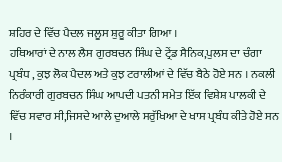ਸ਼ਹਿਰ ਦੇ ਵਿੱਚ ਪੈਦਲ ਜਲੂਸ ਸ਼ੁਰੂ ਕੀਤਾ ਗਿਆ ।
ਹਥਿਆਰਾਂ ਦੇ ਨਾਲ ਲੈਸ ਗੁਰਬਚਨ ਸਿੰਘ ਦੇ ਟ੍ਰੇਂਡ ਸੈਨਿਕ,ਪੁਲਸ ਦਾ ਚੰਗਾ ਪ੍ਰਬੰਧ , ਕੁਝ ਲੋਕ ਪੈਦਲ ਅਤੇ ਕੁਝ ਟਰਾਲੀਆਂ ਦੇ ਵਿੱਚ ਬੈਠੇ ਹੋਏ ਸਨ । ਨਕਲੀ ਨਿਰੰਕਾਰੀ ਗੁਰਬਚਨ ਸਿੰਘ ਆਪਦੀ ਪਤਨੀ ਸਮੇਤ ਇੱਕ ਵਿਸ਼ੇਸ਼ ਪਾਲਕੀ ਦੇ ਵਿੱਚ ਸਵਾਰ ਸੀ,ਜਿਸਦੇ ਆਲੇ ਦੁਆਲੇ ਸਰੁੱਖਿਆ ਦੇ ਖਾਸ ਪ੍ਰਬੰਧ ਕੀਤੇ ਹੋਏ ਸਨ ।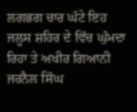ਲਗਭਗ ਚਾਰ ਘੰਟੇ ਇਹ ਜਲੂਸ ਸ਼ਹਿਰ ਦੇ ਵਿੱਚ ਘੁੰਮਦਾ ਰਿਹਾ ਤੇ ਅਖੀਰ ਗਿਆਨੀ ਜਰਨੈਲ ਸਿੰਘ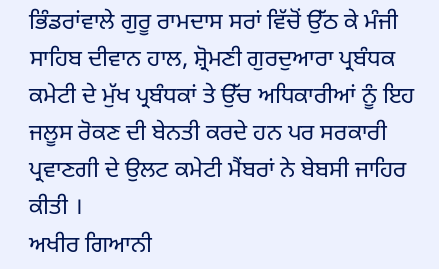ਭਿੰਡਰਾਂਵਾਲੇ ਗੁਰੂ ਰਾਮਦਾਸ ਸਰਾਂ ਵਿੱਚੋਂ ਉੱਠ ਕੇ ਮੰਜੀ ਸਾਹਿਬ ਦੀਵਾਨ ਹਾਲ, ਸ਼੍ਰੋਮਣੀ ਗੁਰਦੁਆਰਾ ਪ੍ਰਬੰਧਕ ਕਮੇਟੀ ਦੇ ਮੁੱਖ ਪ੍ਰਬੰਧਕਾਂ ਤੇ ਉੱਚ ਅਧਿਕਾਰੀਆਂ ਨੂੰ ਇਹ ਜਲੂਸ ਰੋਕਣ ਦੀ ਬੇਨਤੀ ਕਰਦੇ ਹਨ ਪਰ ਸਰਕਾਰੀ ਪ੍ਰਵਾਣਗੀ ਦੇ ਉਲਟ ਕਮੇਟੀ ਮੈਂਬਰਾਂ ਨੇ ਬੇਬਸੀ ਜਾਹਿਰ ਕੀਤੀ ।
ਅਖੀਰ ਗਿਆਨੀ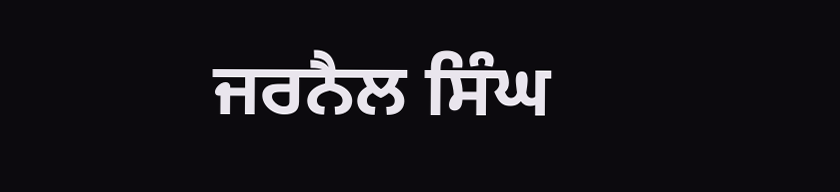ਜਰਨੈਲ ਸਿੰਘ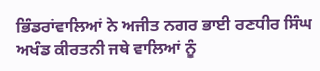ਭਿੰਡਰਾਂਵਾਲਿਆਂ ਨੇ ਅਜੀਤ ਨਗਰ ਭਾਈ ਰਣਧੀਰ ਸਿੰਘ ਅਖੰਡ ਕੀਰਤਨੀ ਜਥੇ ਵਾਲਿਆਂ ਨੂੰ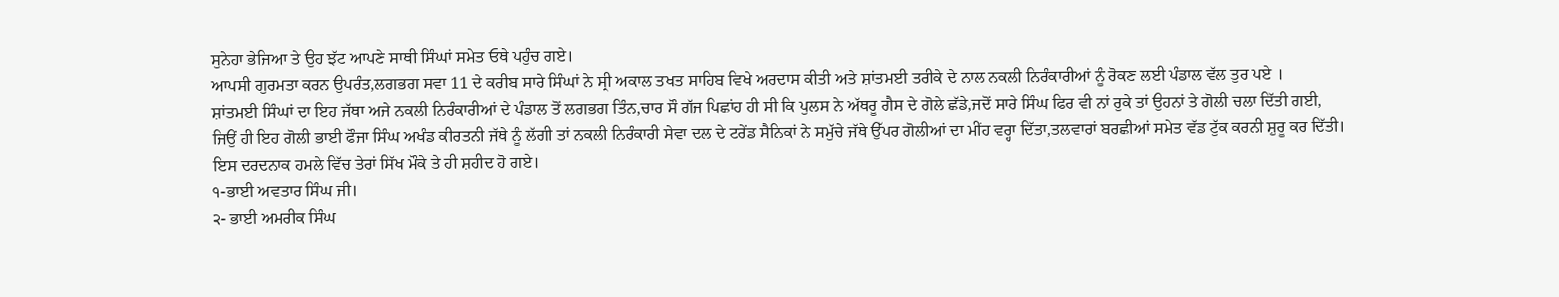ਸੁਨੇਹਾ ਭੇਜਿਆ ਤੇ ਉਹ ਝੱਟ ਆਪਣੇ ਸਾਥੀ ਸਿੰਘਾਂ ਸਮੇਤ ਓਥੇ ਪਹੁੰਚ ਗਏ।
ਆਪਸੀ ਗੁਰਮਤਾ ਕਰਨ ਉਪਰੰਤ,ਲਗਭਗ ਸਵਾ 11 ਦੇ ਕਰੀਬ ਸਾਰੇ ਸਿੰਘਾਂ ਨੇ ਸ੍ਰੀ ਅਕਾਲ ਤਖਤ ਸਾਹਿਬ ਵਿਖੇ ਅਰਦਾਸ ਕੀਤੀ ਅਤੇ ਸ਼ਾਂਤਮਈ ਤਰੀਕੇ ਦੇ ਨਾਲ ਨਕਲੀ ਨਿਰੰਕਾਰੀਆਂ ਨੂੰ ਰੋਕਣ ਲਈ ਪੰਡਾਲ ਵੱਲ ਤੁਰ ਪਏ ।
ਸ਼ਾਂਤਮਈ ਸਿੰਘਾਂ ਦਾ ਇਹ ਜੱਥਾ ਅਜੇ ਨਕਲੀ ਨਿਰੰਕਾਰੀਆਂ ਦੇ ਪੰਡਾਲ ਤੋਂ ਲਗਭਗ ਤਿੰਨ,ਚਾਰ ਸੌ ਗੱਜ ਪਿਛਾਂਹ ਹੀ ਸੀ ਕਿ ਪੁਲਸ ਨੇ ਅੱਥਰੂ ਗੈਸ ਦੇ ਗੋਲੇ ਛੱਡੇ,ਜਦੋਂ ਸਾਰੇ ਸਿੰਘ ਫਿਰ ਵੀ ਨਾਂ ਰੁਕੇ ਤਾਂ ਉਹਨਾਂ ਤੇ ਗੋਲੀ ਚਲਾ ਦਿੱਤੀ ਗਈ,
ਜਿਉਂ ਹੀ ਇਹ ਗੋਲੀ ਭਾਈ ਫੌਜਾ ਸਿੰਘ ਅਖੰਡ ਕੀਰਤਨੀ ਜੱਥੇ ਨੂੰ ਲੱਗੀ ਤਾਂ ਨਕਲੀ ਨਿਰੰਕਾਰੀ ਸੇਵਾ ਦਲ ਦੇ ਟਰੇਂਡ ਸੈਨਿਕਾਂ ਨੇ ਸਮੁੱਚੇ ਜੱਥੇ ਉੱਪਰ ਗੋਲੀਆਂ ਦਾ ਮੀਂਹ ਵਰ੍ਹਾ ਦਿੱਤਾ,ਤਲਵਾਰਾਂ ਬਰਛੀਆਂ ਸਮੇਤ ਵੱਡ ਟੁੱਕ ਕਰਨੀ ਸ਼ੁਰੂ ਕਰ ਦਿੱਤੀ।
ਇਸ ਦਰਦਨਾਕ ਹਮਲੇ ਵਿੱਚ ਤੇਰਾਂ ਸਿੱਖ ਮੌਕੇ ਤੇ ਹੀ ਸ਼ਹੀਦ ਹੋ ਗਏ।
੧-ਭਾਈ ਅਵਤਾਰ ਸਿੰਘ ਜੀ।
੨- ਭਾਈ ਅਮਰੀਕ ਸਿੰਘ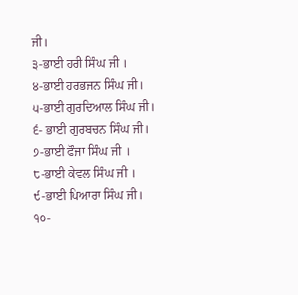ਜੀ।
੩-ਭਾਈ ਹਰੀ ਸਿੰਘ ਜੀ ।
੪-ਭਾਈ ਹਰਭਜਨ ਸਿੰਘ ਜੀ।
੫-ਭਾਈ ਗੁਰਦਿਆਲ ਸਿੰਘ ਜੀ।
੬- ਭਾਈ ਗੁਰਬਚਨ ਸਿੰਘ ਜੀ।
੭-ਭਾਈ ਫੌਜਾ ਸਿੰਘ ਜੀ ।
੮-ਭਾਈ ਕੇਵਲ ਸਿੰਘ ਜੀ ।
੯-ਭਾਈ ਪਿਆਰਾ ਸਿੰਘ ਜੀ।
੧੦-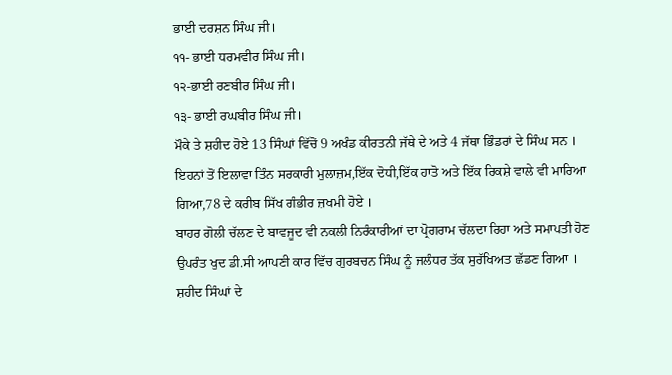ਭਾਈ ਦਰਸ਼ਨ ਸਿੰਘ ਜੀ।
੧੧- ਭਾਈ ਧਰਮਵੀਰ ਸਿੰਘ ਜੀ।
੧੨-ਭਾਈ ਰਣਬੀਰ ਸਿੰਘ ਜੀ।
੧੩- ਭਾਈ ਰਘਬੀਰ ਸਿੰਘ ਜੀ।
ਮੌਕੇ ਤੇ ਸ਼ਹੀਦ ਹੋਏ 13 ਸਿੰਘਾਂ ਵਿੱਚੋਂ 9 ਅਖੰਡ ਕੀਰਤਨੀ ਜੱਥੇ ਦੇ ਅਤੇ 4 ਜੱਥਾ ਭਿੰਡਰਾਂ ਦੇ ਸਿੰਘ ਸਨ ।
ਇਹਨਾਂ ਤੋਂ ਇਲਾਵਾ ਤਿੰਨ ਸਰਕਾਰੀ ਮੁਲਾਜ਼ਮ,ਇੱਕ ਦੋਧੀ,ਇੱਕ ਹਾਤੋ ਅਤੇ ਇੱਕ ਰਿਕਸ਼ੇ ਵਾਲੇ ਵੀ ਮਾਰਿਆ ਗਿਆ,78 ਦੇ ਕਰੀਬ ਸਿੱਖ ਗੰਭੀਰ ਜ਼ਖਮੀ ਹੋਏ ।
ਬਾਹਰ ਗੋਲੀ ਚੱਲਣ ਦੇ ਬਾਵਜੂਦ ਵੀ ਨਕਲੀ ਨਿਰੰਕਾਰੀਆਂ ਦਾ ਪ੍ਰੋਗਰਾਮ ਚੱਲਦਾ ਰਿਹਾ ਅਤੇ ਸਮਾਪਤੀ ਹੋਣ ਉਪਰੰਤ ਖੁਦ ਡੀ.ਸੀ ਆਪਣੀ ਕਾਰ ਵਿੱਚ ਗੁਰਬਚਨ ਸਿੰਘ ਨੂੰ ਜਲੰਧਰ ਤੱਕ ਸੁਰੱਖਿਅਤ ਛੱਡਣ ਗਿਆ ।
ਸ਼ਹੀਦ ਸਿੰਘਾਂ ਦੇ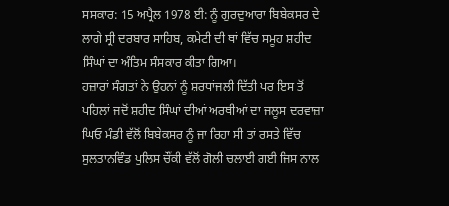ਸਸਕਾਰ: 15 ਅਪ੍ਰੈਲ 1978 ਈ: ਨੂੰ ਗੁਰਦੁਆਰਾ ਬਿਬੇਕਸਰ ਦੇ ਲਾਗੇ ਸ੍ਰੀ ਦਰਬਾਰ ਸਾਹਿਬ, ਕਮੇਟੀ ਦੀ ਥਾਂ ਵਿੱਚ ਸਮੂਹ ਸ਼ਹੀਦ ਸਿੰਘਾਂ ਦਾ ਅੰਤਿਮ ਸੰਸਕਾਰ ਕੀਤਾ ਗਿਆ।
ਹਜ਼ਾਰਾਂ ਸੰਗਤਾਂ ਨੇ ਉਹਨਾਂ ਨੂੰ ਸ਼ਰਧਾਂਜਲੀ ਦਿੱਤੀ ਪਰ ਇਸ ਤੋਂ ਪਹਿਲਾਂ ਜਦੋਂ ਸ਼ਹੀਦ ਸਿੰਘਾਂ ਦੀਆਂ ਅਰਥੀਆਂ ਦਾ ਜਲੂਸ ਦਰਵਾਜ਼ਾ ਘਿਓ ਮੰਡੀ ਵੱਲੋਂ ਬਿਬੇਕਸਰ ਨੂੰ ਜਾ ਰਿਹਾ ਸੀ ਤਾਂ ਰਸਤੇ ਵਿੱਚ ਸੁਲਤਾਨਵਿੰਡ ਪੁਲਿਸ ਚੌਂਕੀ ਵੱਲੋਂ ਗੋਲੀ ਚਲਾਈ ਗਈ ਜਿਸ ਨਾਲ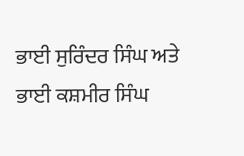ਭਾਈ ਸੁਰਿੰਦਰ ਸਿੰਘ ਅਤੇ ਭਾਈ ਕਸ਼ਮੀਰ ਸਿੰਘ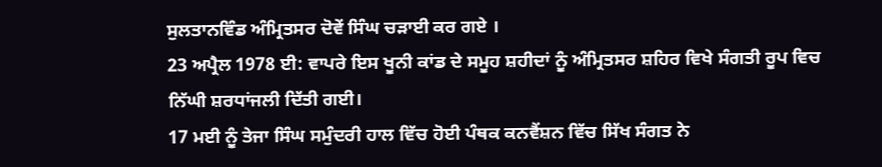ਸੁਲਤਾਨਵਿੰਡ ਅੰਮ੍ਰਿਤਸਰ ਦੋਵੇਂ ਸਿੰਘ ਚੜਾਈ ਕਰ ਗਏ ।
23 ਅਪ੍ਰੈਲ 1978 ਈ: ਵਾਪਰੇ ਇਸ ਖੂਨੀ ਕਾਂਡ ਦੇ ਸਮੂਹ ਸ਼ਹੀਦਾਂ ਨੂੰ ਅੰਮ੍ਰਿਤਸਰ ਸ਼ਹਿਰ ਵਿਖੇ ਸੰਗਤੀ ਰੂਪ ਵਿਚ ਨਿੱਘੀ ਸ਼ਰਧਾਂਜਲੀ ਦਿੱਤੀ ਗਈ।
17 ਮਈ ਨੂੰ ਤੇਜਾ ਸਿੰਘ ਸਮੁੰਦਰੀ ਹਾਲ ਵਿੱਚ ਹੋਈ ਪੰਥਕ ਕਨਵੈਂਸ਼ਨ ਵਿੱਚ ਸਿੱਖ ਸੰਗਤ ਨੇ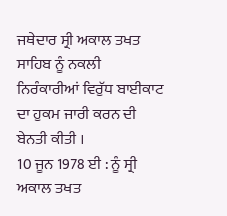ਜਥੇਦਾਰ ਸ੍ਰੀ ਅਕਾਲ ਤਖਤ ਸਾਹਿਬ ਨੂੰ ਨਕਲੀ ਨਿਰੰਕਾਰੀਆਂ ਵਿਰੁੱਧ ਬਾਈਕਾਟ ਦਾ ਹੁਕਮ ਜਾਰੀ ਕਰਨ ਦੀ ਬੇਨਤੀ ਕੀਤੀ ।
10 ਜੂਨ 1978 ਈ : ਨੂੰ ਸ੍ਰੀ ਅਕਾਲ ਤਖਤ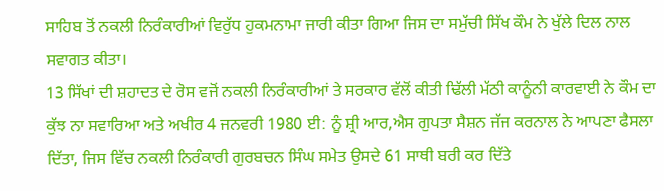ਸਾਹਿਬ ਤੋਂ ਨਕਲੀ ਨਿਰੰਕਾਰੀਆਂ ਵਿਰੁੱਧ ਹੁਕਮਨਾਮਾ ਜਾਰੀ ਕੀਤਾ ਗਿਆ ਜਿਸ ਦਾ ਸਮੁੱਚੀ ਸਿੱਖ ਕੌਮ ਨੇ ਖੁੱਲੇ ਦਿਲ ਨਾਲ ਸਵਾਗਤ ਕੀਤਾ।
13 ਸਿੱਖਾਂ ਦੀ ਸ਼ਹਾਦਤ ਦੇ ਰੋਸ ਵਜੋਂ ਨਕਲੀ ਨਿਰੰਕਾਰੀਆਂ ਤੇ ਸਰਕਾਰ ਵੱਲੋਂ ਕੀਤੀ ਢਿੱਲੀ ਮੱਠੀ ਕਾਨੂੰਨੀ ਕਾਰਵਾਈ ਨੇ ਕੌਮ ਦਾ ਕੁੱਝ ਨਾ ਸਵਾਰਿਆ ਅਤੇ ਅਖੀਰ 4 ਜਨਵਰੀ 1980 ਈ: ਨੂੰ ਸ਼੍ਰੀ ਆਰ,ਐਸ ਗੁਪਤਾ ਸੈਸ਼ਨ ਜੱਜ ਕਰਨਾਲ ਨੇ ਆਪਣਾ ਫੈਸਲਾ ਦਿੱਤਾ, ਜਿਸ ਵਿੱਚ ਨਕਲੀ ਨਿਰੰਕਾਰੀ ਗੁਰਬਚਨ ਸਿੰਘ ਸਮੇਤ ਉਸਦੇ 61 ਸਾਥੀ ਬਰੀ ਕਰ ਦਿੱਤੇ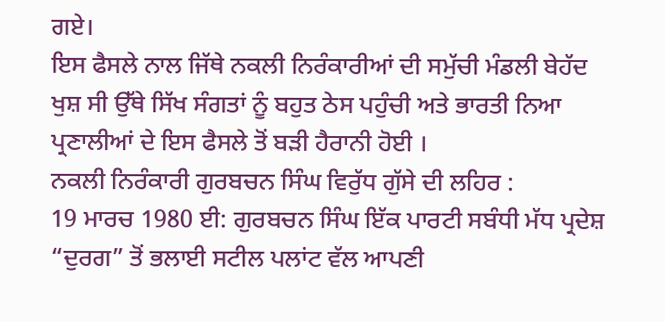ਗਏ।
ਇਸ ਫੈਸਲੇ ਨਾਲ ਜਿੱਥੇ ਨਕਲੀ ਨਿਰੰਕਾਰੀਆਂ ਦੀ ਸਮੁੱਚੀ ਮੰਡਲੀ ਬੇਹੱਦ ਖੁਸ਼ ਸੀ ਉੱਥੇ ਸਿੱਖ ਸੰਗਤਾਂ ਨੂੰ ਬਹੁਤ ਠੇਸ ਪਹੁੰਚੀ ਅਤੇ ਭਾਰਤੀ ਨਿਆ ਪ੍ਰਣਾਲੀਆਂ ਦੇ ਇਸ ਫੈਸਲੇ ਤੋਂ ਬੜੀ ਹੈਰਾਨੀ ਹੋਈ ।
ਨਕਲੀ ਨਿਰੰਕਾਰੀ ਗੁਰਬਚਨ ਸਿੰਘ ਵਿਰੁੱਧ ਗੁੱਸੇ ਦੀ ਲਹਿਰ :
19 ਮਾਰਚ 1980 ਈ: ਗੁਰਬਚਨ ਸਿੰਘ ਇੱਕ ਪਾਰਟੀ ਸਬੰਧੀ ਮੱਧ ਪ੍ਰਦੇਸ਼ “ਦੁਰਗ” ਤੋਂ ਭਲਾਈ ਸਟੀਲ ਪਲਾਂਟ ਵੱਲ ਆਪਣੀ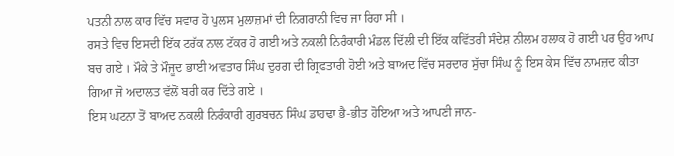ਪਤਨੀ ਨਾਲ ਕਾਰ ਵਿੱਚ ਸਵਾਰ ਹੋ ਪੁਲਸ ਮੁਲਾਜ਼ਮਾਂ ਦੀ ਨਿਗਰਾਨੀ ਵਿਚ ਜਾ ਰਿਹਾ ਸੀ ।
ਰਸਤੇ ਵਿਚ ਇਸਦੀ ਇੱਕ ਟਰੱਕ ਨਾਲ ਟੱਕਰ ਹੋ ਗਈ ਅਤੇ ਨਕਲੀ ਨਿਰੰਕਾਰੀ ਮੰਡਲ ਦਿੱਲੀ ਦੀ ਇੱਕ ਕਵਿੱਤਰੀ ਸੰਦੇਸ਼ ਨੀਲਮ ਹਲਾਕ ਹੋ ਗਈ ਪਰ ਉਹ ਆਪ ਬਚ ਗਏ । ਮੌਕੇ ਤੇ ਮੌਜੂਦ ਭਾਈ ਅਵਤਾਰ ਸਿੰਘ ਦੁਰਗ ਦੀ ਗ੍ਰਿਫਤਾਰੀ ਹੋਈ ਅਤੇ ਬਾਅਦ ਵਿੱਚ ਸਰਦਾਰ ਸੁੱਚਾ ਸਿੰਘ ਨੂੰ ਇਸ ਕੇਸ ਵਿੱਚ ਨਾਮਜ਼ਦ ਕੀਤਾ ਗਿਆ ਜੋ ਅਦਾਲਤ ਵੱਲੋਂ ਬਰੀ ਕਰ ਦਿੱਤੇ ਗਏ ।
ਇਸ ਘਟਨਾ ਤੋਂ ਬਾਅਦ ਨਕਲੀ ਨਿਰੰਕਾਰੀ ਗੁਰਬਚਨ ਸਿੰਘ ਡਾਹਢਾ ਭੈ-ਭੀਤ ਹੋਇਆ ਅਤੇ ਆਪਣੀ ਜਾਨ-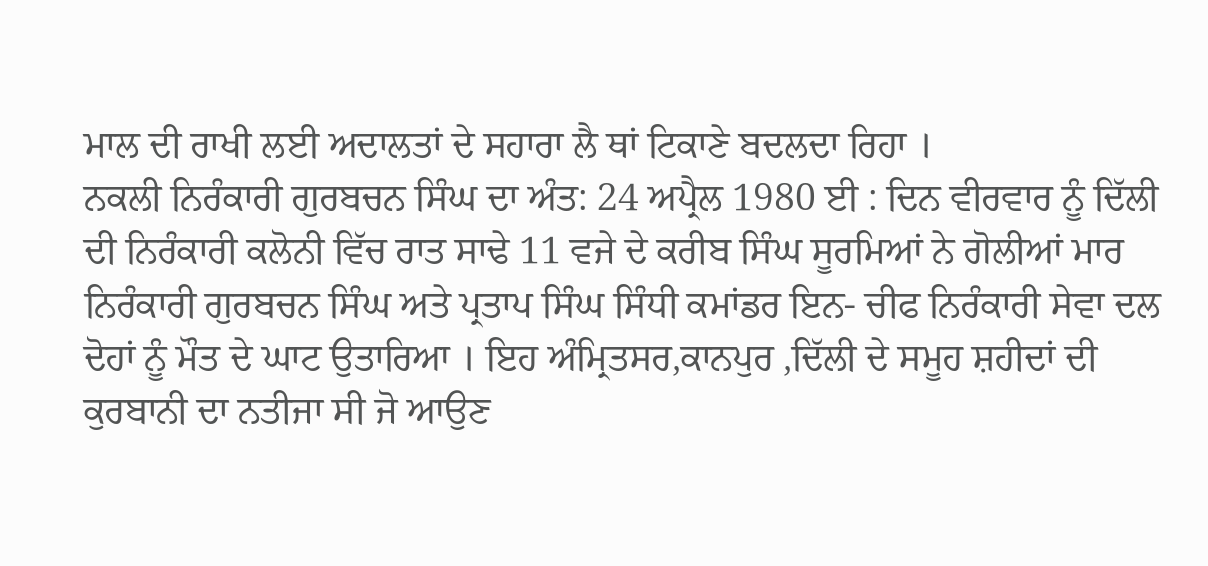ਮਾਲ ਦੀ ਰਾਖੀ ਲਈ ਅਦਾਲਤਾਂ ਦੇ ਸਹਾਰਾ ਲੈ ਥਾਂ ਟਿਕਾਣੇ ਬਦਲਦਾ ਰਿਹਾ ।
ਨਕਲੀ ਨਿਰੰਕਾਰੀ ਗੁਰਬਚਨ ਸਿੰਘ ਦਾ ਅੰਤ: 24 ਅਪ੍ਰੈਲ 1980 ਈ : ਦਿਨ ਵੀਰਵਾਰ ਨੂੰ ਦਿੱਲੀ ਦੀ ਨਿਰੰਕਾਰੀ ਕਲੋਨੀ ਵਿੱਚ ਰਾਤ ਸਾਢੇ 11 ਵਜੇ ਦੇ ਕਰੀਬ ਸਿੰਘ ਸੂਰਮਿਆਂ ਨੇ ਗੋਲੀਆਂ ਮਾਰ ਨਿਰੰਕਾਰੀ ਗੁਰਬਚਨ ਸਿੰਘ ਅਤੇ ਪ੍ਰਤਾਪ ਸਿੰਘ ਸਿੰਧੀ ਕਮਾਂਡਰ ਇਨ- ਚੀਫ ਨਿਰੰਕਾਰੀ ਸੇਵਾ ਦਲ ਦੋਹਾਂ ਨੂੰ ਮੌਤ ਦੇ ਘਾਟ ਉਤਾਰਿਆ । ਇਹ ਅੰਮ੍ਰਿਤਸਰ,ਕਾਨਪੁਰ ,ਦਿੱਲੀ ਦੇ ਸਮੂਹ ਸ਼ਹੀਦਾਂ ਦੀ ਕੁਰਬਾਨੀ ਦਾ ਨਤੀਜਾ ਸੀ ਜੋ ਆਉਣ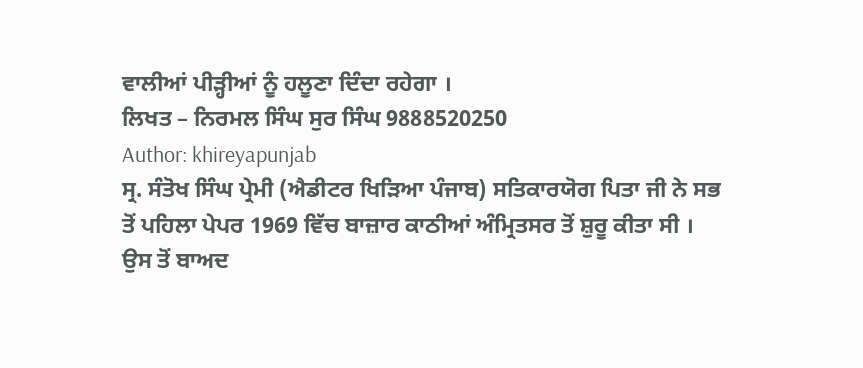ਵਾਲੀਆਂ ਪੀੜ੍ਹੀਆਂ ਨੂੰ ਹਲੂਣਾ ਦਿੰਦਾ ਰਹੇਗਾ ।
ਲਿਖਤ – ਨਿਰਮਲ ਸਿੰਘ ਸੁਰ ਸਿੰਘ 9888520250
Author: khireyapunjab
ਸ੍ਰ. ਸੰਤੋਖ ਸਿੰਘ ਪ੍ਰੇਮੀ (ਐਡੀਟਰ ਖਿੜਿਆ ਪੰਜਾਬ) ਸਤਿਕਾਰਯੋਗ ਪਿਤਾ ਜੀ ਨੇ ਸਭ ਤੋਂ ਪਹਿਲਾ ਪੇਪਰ 1969 ਵਿੱਚ ਬਾਜ਼ਾਰ ਕਾਠੀਆਂ ਅੰਮ੍ਰਿਤਸਰ ਤੋਂ ਸ਼ੁਰੂ ਕੀਤਾ ਸੀ । ਉਸ ਤੋਂ ਬਾਅਦ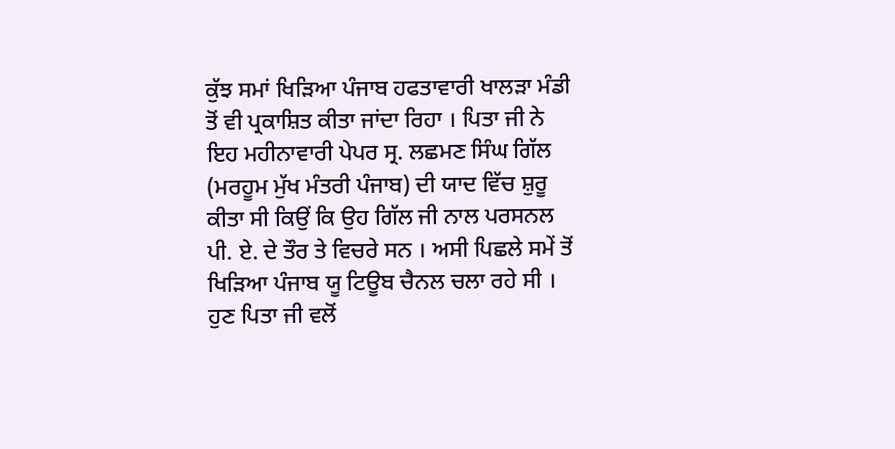ਕੁੱਝ ਸਮਾਂ ਖਿੜਿਆ ਪੰਜਾਬ ਹਫਤਾਵਾਰੀ ਖਾਲੜਾ ਮੰਡੀ ਤੋਂ ਵੀ ਪ੍ਰਕਾਸ਼ਿਤ ਕੀਤਾ ਜਾਂਦਾ ਰਿਹਾ । ਪਿਤਾ ਜੀ ਨੇ ਇਹ ਮਹੀਨਾਵਾਰੀ ਪੇਪਰ ਸ੍ਰ. ਲਛਮਣ ਸਿੰਘ ਗਿੱਲ (ਮਰਹੂਮ ਮੁੱਖ ਮੰਤਰੀ ਪੰਜਾਬ) ਦੀ ਯਾਦ ਵਿੱਚ ਸ਼ੁਰੂ ਕੀਤਾ ਸੀ ਕਿਉਂ ਕਿ ਉਹ ਗਿੱਲ ਜੀ ਨਾਲ ਪਰਸਨਲ ਪੀ. ਏ. ਦੇ ਤੌਰ ਤੇ ਵਿਚਰੇ ਸਨ । ਅਸੀ ਪਿਛਲੇ ਸਮੇਂ ਤੋਂ ਖਿੜਿਆ ਪੰਜਾਬ ਯੂ ਟਿਊਬ ਚੈਨਲ ਚਲਾ ਰਹੇ ਸੀ । ਹੁਣ ਪਿਤਾ ਜੀ ਵਲੋਂ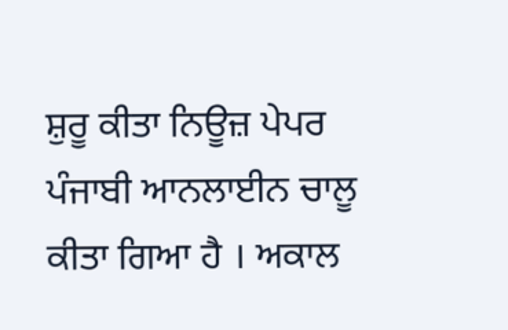ਸ਼ੁਰੂ ਕੀਤਾ ਨਿਊਜ਼ ਪੇਪਰ ਪੰਜਾਬੀ ਆਨਲਾਈਨ ਚਾਲੂ ਕੀਤਾ ਗਿਆ ਹੈ । ਅਕਾਲ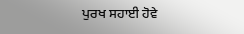ਪੁਰਖ ਸਹਾਈ ਹੋਵੇ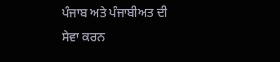ਪੰਜਾਬ ਅਤੇ ਪੰਜਾਬੀਅਤ ਦੀ ਸੇਵਾ ਕਰਨ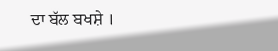ਦਾ ਬੱਲ ਬਖਸ਼ੇ ।